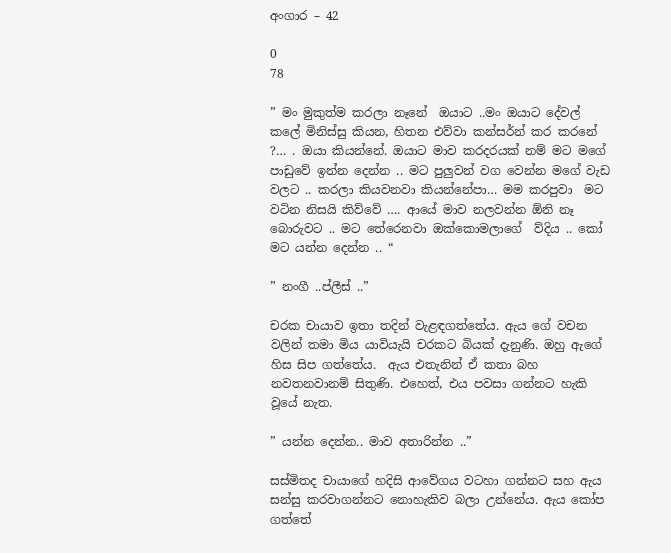අංගාර – 42

0
78

” මං මුකුත්ම කරලා නෑනේ  ඔයාට ..මං ඔයාට දේවල් කලේ මිනිස්සු කියන, හිතන එව්වා කන්සර්න් කර කරනේ ?… . ඔයා කියන්නේ. ඔයාට මාව කරදරයක් නම් මට මගේ පාඩුවේ ඉන්න දෙන්න .. මට පුලුවන් වග වෙන්න මගේ වැඩ වලට .. කරලා කියවනවා කියන්නේපා… මම කරපුවා  මට වටින නිසයි කිව්වේ …. ආයේ මාව නලවන්න ඕනි නෑ බොරුවට .. මට තේරෙනවා ඔක්කොමලාගේ  ව්දිය .. කෝ මට යන්න දෙන්න .. “

” නංගී ..ප්ලීස් ..”

චරක චායාව ඉතා තදින් වැළඳගත්තේය. ඇය ගේ වචන වලින් තමා මිය යාවියැයි චරකට බියක් දැනුණි. ඔහු ඇගේ හිස සිප ගත්තේය.  ඇය එතැනින් ඒ කතා බහ නවතනවානම් සිතුණි. එහෙත්, එය පවසා ගන්නට හැකි වූයේ නැත.

” යන්න දෙන්න.. මාව අතාරින්න ..”

සස්මිතද චායාගේ හදිසි ආවේගය වටහා ගන්නට සහ ඇය සන්සු කරවාගන්නට නොහැකිව බලා උන්නේය. ඇය කෝප ගත්තේ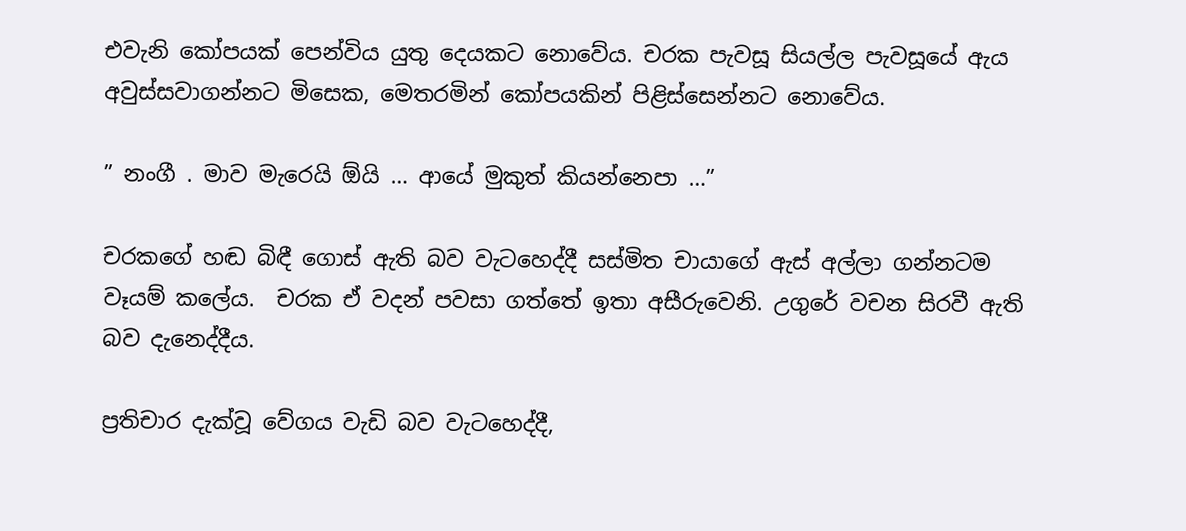එවැනි කෝපයක් පෙන්විය යුතු දෙයකට නොවේය. චරක පැවසූ සියල්ල පැවසූයේ ඇය අවුස්සවාගන්නට මිසෙක, මෙතරමින් කෝපයකින් පිළිස්සෙන්නට නොවේය.

” නංගී . මාව මැරෙයි ඕයි … ආයේ මුකුත් කියන්නෙපා …”

චරකගේ හඬ බිඳී ගොස් ඇති බව වැටහෙද්දී සස්මිත චායාගේ ඇස් අල්ලා ගන්නටම වෑයම් කලේය.  චරක ඒ වදන් පවසා ගත්තේ ඉතා අසීරුවෙනි. උගුරේ වචන සිරවී ඇති බව දැනෙද්දීය.

ප්‍රතිචාර දැක්වූ වේගය වැඩි බව වැටහෙද්දී,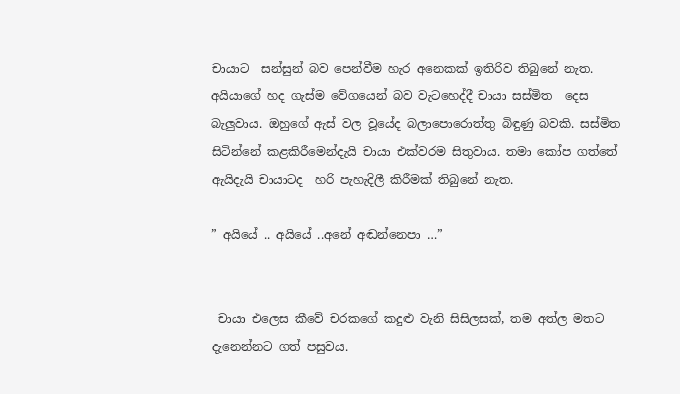චායාට  සන්සුන් බව පෙන්වීම හැර අනෙකක් ඉතිරිව තිබුනේ නැත. අයියාගේ හද ගැස්ම වේගයෙන් බව වැටහෙද්දී චායා සස්මිත  දෙස බැලුවාය. ඔහුගේ ඇස් වල වූයේද බලාපොරොත්තු බිඳුණු බවකි. සස්මිත සිටින්නේ කළකිරීමෙන්දැයි චායා එක්වරම සිතුවාය. තමා කෝප ගත්තේ ඇයිදැයි චායාටද  හරි පැහැදිලී කිරීමක් තිබුනේ නැත.

” අයියේ .. අයියේ ..අනේ අඬන්නෙපා …”


 චායා එලෙස කීවේ චරකගේ කදුළු වැනි සිසිලසක්, තම අත්ල මතට දැනෙන්නට ගත් පසුවය.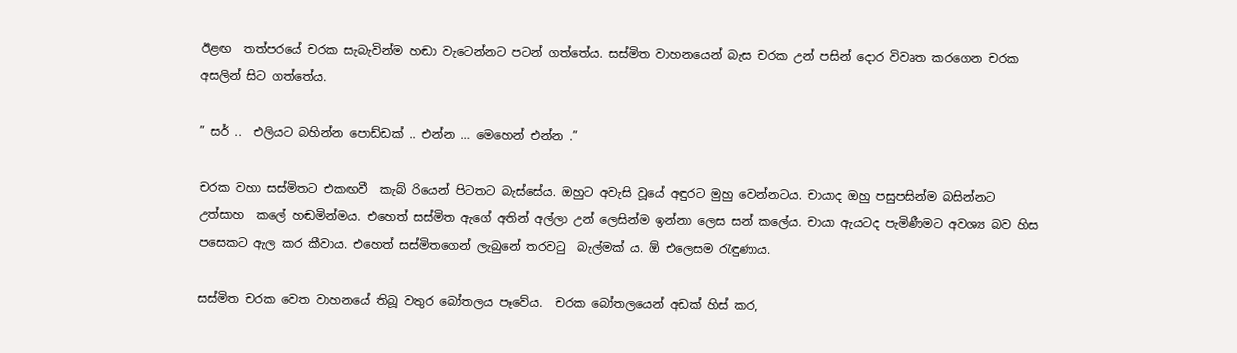ඊළඟ  තත්පරයේ චරක සැබැවින්ම හඬා වැටෙන්නට පටන් ගත්තේය. සස්මිත වාහනයෙන් බැස චරක උන් පසින් දොර විවෘත කරගෙන චරක අසලින් සිට ගත්තේය.

” සර් ..  එලියට බහින්න පොඩ්ඩක් .. එන්න … මෙහෙන් එන්න .”

චරක වහා සස්මිතට එකඟවී  කැබ් රියෙන් පිටතට බැස්සේය. ඔහුට අවැසි වූයේ අඳුරට මුහු වෙන්නටය. චායාද ඔහු පසුපසින්ම බසින්නට උත්සාහ  කලේ හඬමින්මය. එහෙත් සස්මිත ඇගේ අතින් අල්ලා උන් ලෙසින්ම ඉන්නා ලෙස සන් කලේය. චායා ඇයටද පැමිණීමට අවශ්‍ය බව හිස පසෙකට ඇල කර කීවාය. එහෙත් සස්මිතගෙන් ලැබුනේ තරවටු  බැල්මක් ය. ඕ එලෙසම රැඳුණාය.

සස්මිත චරක වෙත වාහනයේ තිබූ වතුර බෝතලය පෑවේය.  චරක බෝතලයෙන් අඩක් හිස් කර,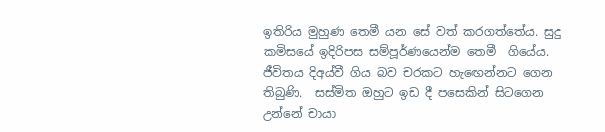ඉතිරිය මුහුණ තෙමී යන සේ වත් කරගත්තේය. සුදු කමිසයේ ඉදිරිපස සම්පූර්ණයෙන්ම තෙමී  ගියේය. ජීවිතය දිඅය්වී ගිය බව චරකට හැඟෙන්නට ගෙන තිබුණි.  සස්මිත ඔහුට ඉඩ දී පසෙකින් සිටගෙන උන්නේ චායා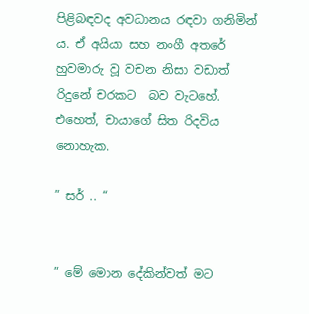පිළිබඳවද අවධානය රඳවා ගනිමින් ය. ඒ අයියා සහ නංගී අතරේ හුවමාරු වූ වචන නිසා වඩාත් රිදුනේ චරකට  බව වැටහේ. එහෙත්, චායාගේ සිත රිදවිය නොහැක.

” සර් .. “


” මේ මොන දේකින්වත් මට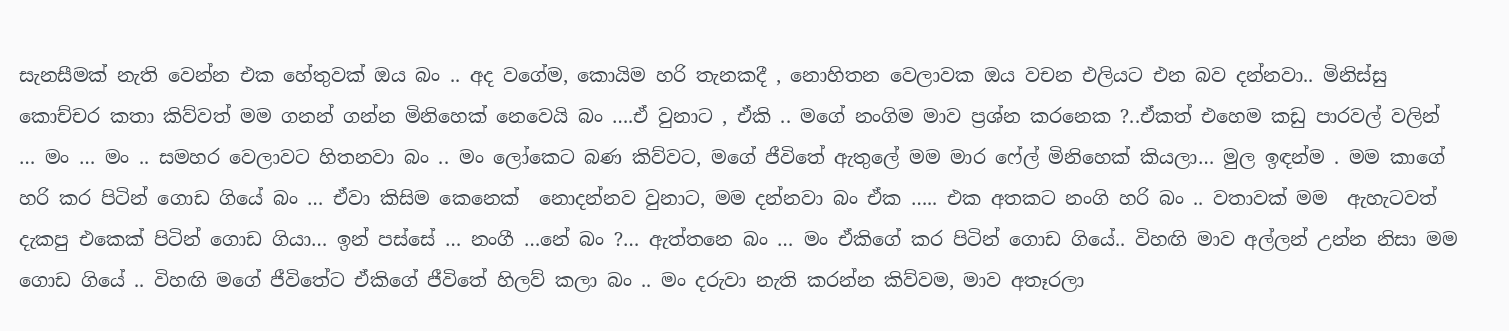සැනසීමක් නැති වෙන්න එක හේතුවක් ඔය බං .. අද වගේම, කොයිම හරි තැනකදී , නොහිතන වෙලාවක ඔය වචන එලියට එන බව දන්නවා.. මිනිස්සු කොච්චර කතා කිව්වත් මම ගනන් ගන්න මිනිහෙක් නෙවෙයි බං ….ඒ වුනාට , ඒකි .. මගේ නංගිම මාව ප්‍රශ්න කරනෙක ?..ඒකත් එහෙම කඩු පාරවල් වලින් … මං … මං .. සමහර වෙලාවට හිතනවා බං .. මං ලෝකෙට බණ කිව්වට, මගේ ජීවිතේ ඇතුලේ මම මාර ෆේල් මිනිහෙක් කියලා… මුල ඉඳන්ම . මම කාගේ හරි කර පිටින් ගොඩ ගියේ බං … ඒවා කිසිම කෙනෙක්  නොදන්නව වුනාට, මම දන්නවා බං ඒක ….. එක අතකට නංගි හරි බං .. වතාවක් මම  ඇහැටවත් දැකපු එකෙක් පිටින් ගොඩ ගියා… ඉන් පස්සේ … නංගී …නේ බං ?… ඇත්තනෙ බං … මං ඒකිගේ කර පිටින් ගොඩ ගියේ.. විහඟි මාව අල්ලන් උන්න නිසා මම ගොඩ ගියේ .. විහඟි මගේ ජීවිතේට ඒකිගේ ජීවිතේ හිලව් කලා බං .. මං දරුවා නැති කරන්න කිව්වම, මාව අතෑරලා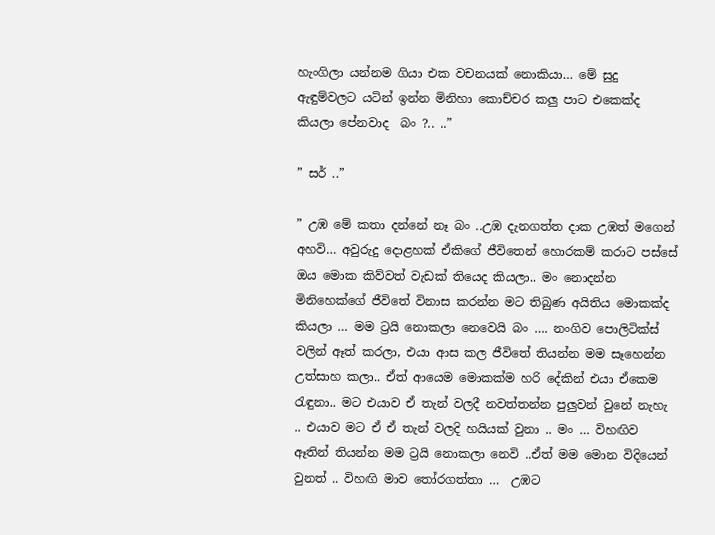හැංගිලා යන්නම ගියා එක වචනයක් නොකියා… මේ සුදු ඇඳුම්වලට යටින් ඉන්න මිනිහා කොච්චර කලු පාට එකෙක්ද කියලා පේනවාද  බං ?.. ..”

” සර් ..”

” උඹ මේ කතා දන්නේ නෑ බං ..උඹ දැනගත්ත දාක උඹත් මගෙන් අහවි… අවුරුදු දොළහක් ඒකිගේ ජීවිතෙන් හොරකම් කරාට පස්සේ ඔය මොක කිව්වත් වැඩක් තියෙද කියලා.. මං නොදන්න මිනිහෙක්ගේ ජීවිතේ විනාස කරන්න මට තිබුණ අයිතිය මොකක්ද කියලා … මම ට්‍රයි නොකලා නෙවෙයි බං …. නංගිව පොලිටික්ස් වලින් ඈත් කරලා, එයා ආස කල ජීවිතේ තියන්න මම සෑහෙන්න උත්සාහ කලා.. ඒත් ආයෙම මොකක්ම හරි දේකින් එයා ඒකෙම රැඳුනා.. මට එයාව ඒ තැන් වලදී නවත්තන්න පුලුවන් වුනේ නැහැ .. එයාව මට ඒ ඒ තැන් වලදි හයියක් වුනා .. මං … විහඟිව ඈතින් තියන්න මම ට්‍රයි නොකලා නෙවි ..ඒත් මම මොන විදියෙන්  වුනත් .. විහඟි මාව තෝරගත්තා …  උඹට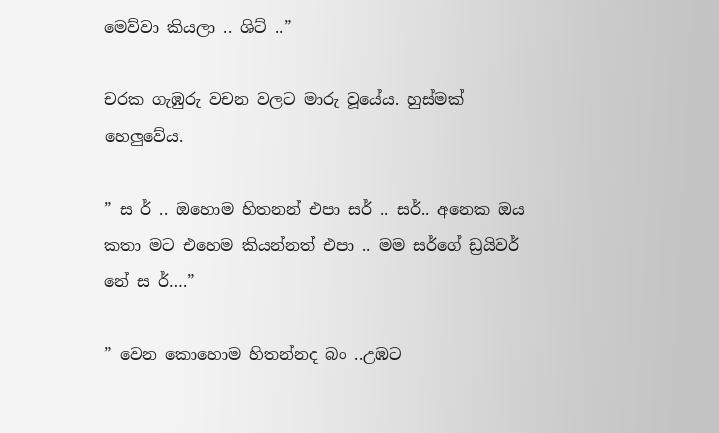මෙව්වා කියලා .. ශිට් ..”

චරක ගැඹුරු වචන වලට මාරු වූයේය. හුස්මක් හෙලුවේය.

” ස ර් .. ඔහොම හිතනන් එපා සර් .. ස‍ර්.. අනෙක ඔය කතා මට එහෙම කියන්නත් එපා .. මම සර්ගේ ඩ්‍රයිවර් නේ ස ර්….”

” වෙන කොහොම හිතන්නද බං ..උඹට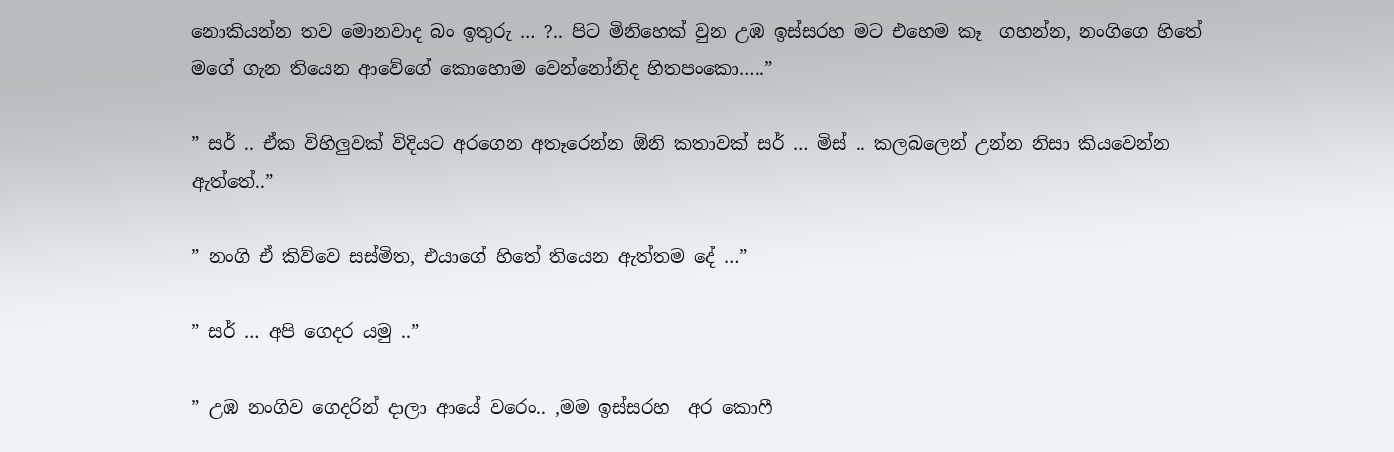නොකියන්න තව මොනවාද බං ඉතුරු … ?.. පිට මිනිහෙක් වුන උඹ ඉස්සරහ මට එහෙම කෑ  ගහන්න, නංගිගෙ හිතේ මගේ ගැන තියෙන ආවේගේ කොහොම වෙන්නෝනිද හිතපංකො…..”

” සර් .. ඒක විහිලුවක් විදියට අරගෙන අතෑරෙන්න ඕනි කතාවක් සර් … මිස් .. කලබලෙන් උන්න නිසා කියවෙන්න ඇත්තේ..”

” නංගි ඒ කිව්වෙ සස්මිත, එයාගේ හිතේ තියෙන ඇත්තම දේ …”

” සර් … අපි ගෙදර යමු ..”

” උඹ නංගිව ගෙදරින් දාලා ආයේ වරෙං.. ,මම ඉස්සරහ  අර කොෆී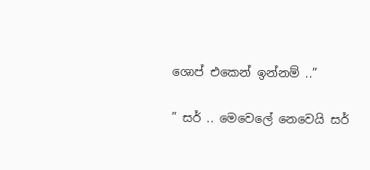ශොප් එකෙන් ඉන්නම් ..”

” සර් .. මෙවෙලේ නෙවෙයි සර්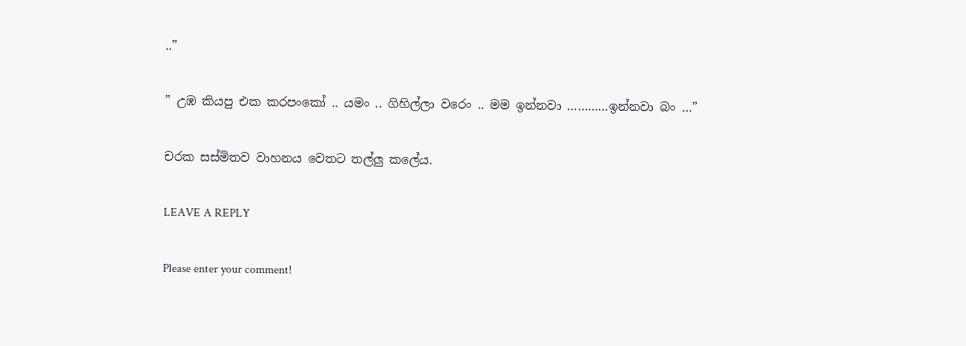..”

” උඹ කියපු එක කරපංකෝ .. යමං .. ගිහිල්ලා වරෙං .. මම ඉන්නවා …………ඉන්නවා බං …”

චරක සස්මිතව වාහනය වෙතට තල්ලු කලේය.

LEAVE A REPLY

Please enter your comment!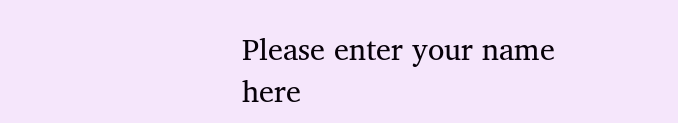Please enter your name here